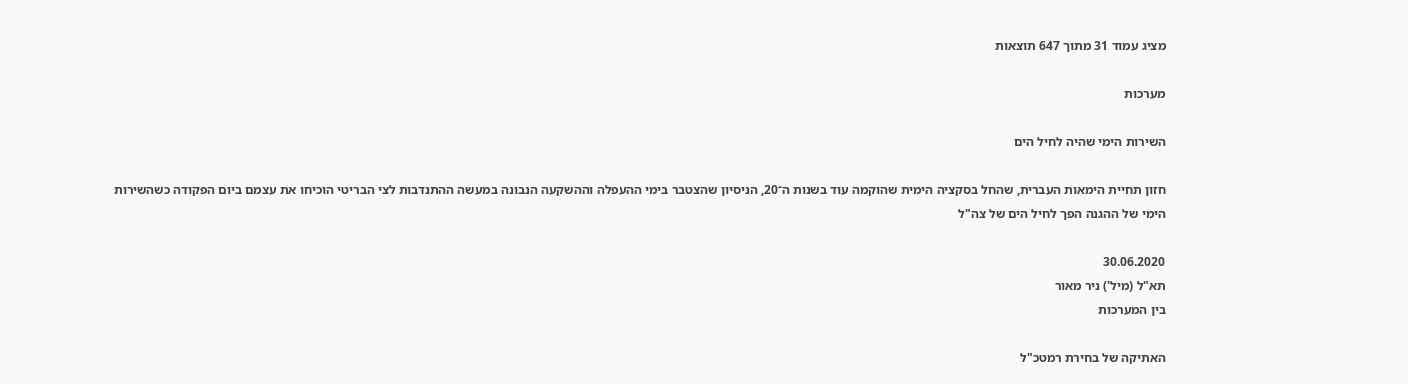מציג עמוד 31 מתוך 647 תוצאות

מערכות

השירות הימי שהיה לחיל הים

חזון תחיית הימאות העברית, שהחל בסקציה הימית שהוקמה עוד בשנות ה־20, הניסיון שהצטבר בימי ההעפלה וההשקעה הנבונה במעשה ההתנדבות לצי הבריטי הוכיחו את עצמם ביום הפקודה כשהשירות הימי של ההגנה הפך לחיל הים של צה"ל

30.06.2020
תא"ל (מיל') ניר מאור
בין המערכות

האתיקה של בחירת רמטכ"ל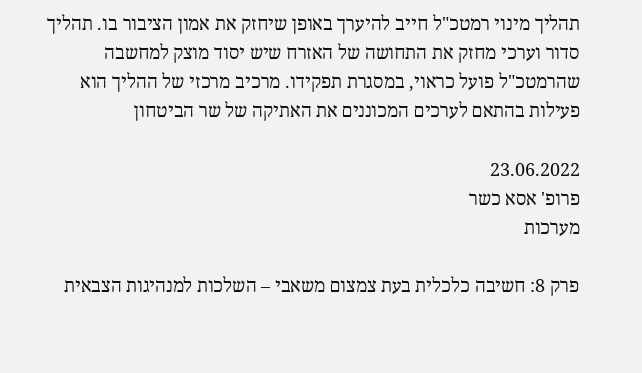תהליך מינוי רמטכ"ל חייב להיערך באופן שיחזק את אמון הציבור בו. תהליך סדור וערכי מחזק את התחושה של האזרח שיש יסוד מוצק למחשבה שהרמטכ"ל פועל כראוי, במסגרת תפקידו. מרכיב מרכזי של ההליך הוא פעילות בהתאם לערכים המכוננים את האתיקה של שר הביטחון

23.06.2022
פרופ' אסא כשר
מערכות

פרק 8: חשיבה כלכלית בעת צמצום משאבי – השלכות למנהיגות הצבאית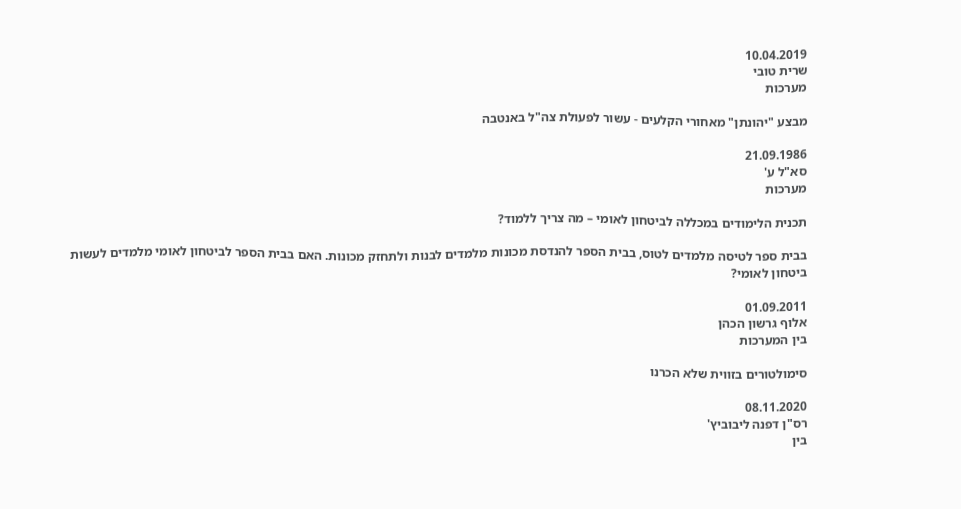10.04.2019
שרית טובי
מערכות

מבצע "יהונתן" מאחורי הקלעים - עשור לפעולת צה"ל באנטבה

21.09.1986
סא"ל ע'
מערכות

תכנית הלימודים במכללה לביטחון לאומי – מה צריך ללמוד?

בבית ספר לטיסה מלמדים לטוס, בבית הספר להנדסת מכונות מלמדים לבנות ולתחזק מכונות. האם בבית הספר לביטחון לאומי מלמדים לעשות ביטחון לאומי?

01.09.2011
אלוף גרשון הכהן
בין המערכות

סימולטורים בזווית שלא הכרנו

08.11.2020
רס"ן דפנה ליבוביץ'
בין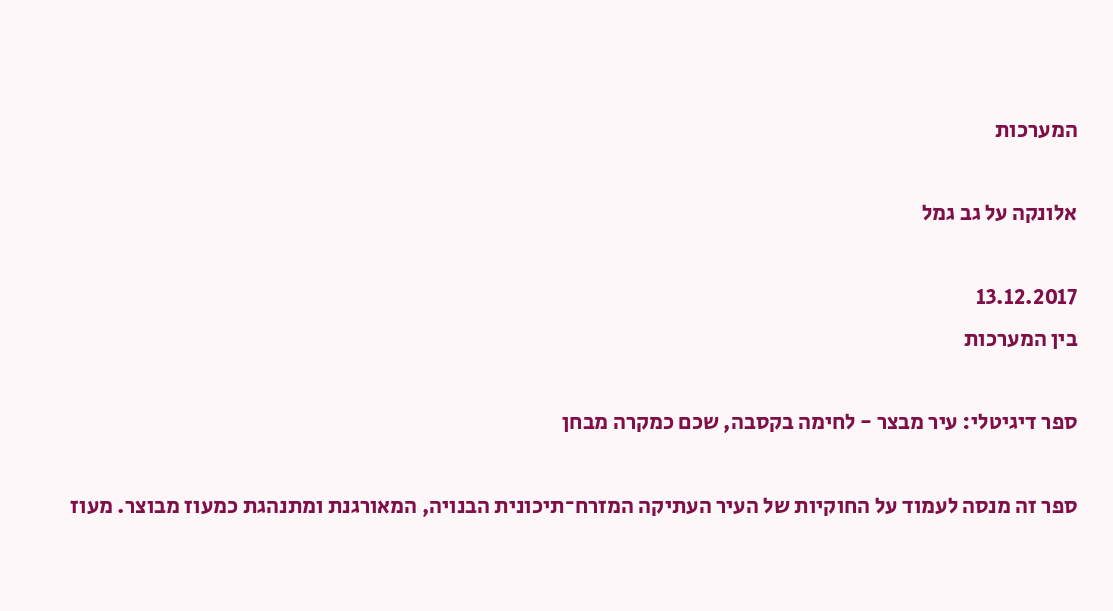המערכות

אלונקה על גב גמל

13.12.2017
בין המערכות

ספר דיגיטלי: עיר מבצר - לחימה בקסבה, שכם כמקרה מבחן

ספר זה מנסה לעמוד על החוקיות של העיר העתיקה המזרח־תיכונית הבנויה, המאורגנת ומתנהגת כמעוז מבוצר. מעוז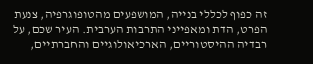זה כפוף לכללי בנייה, המושפעים מהטופוגרפיה, צנעת הפרט, הדת ומאפייני התרבות הערבית. העיר שכם, על רבדיה ההיסטוריים, הארכיאולוגיים והחברתיים,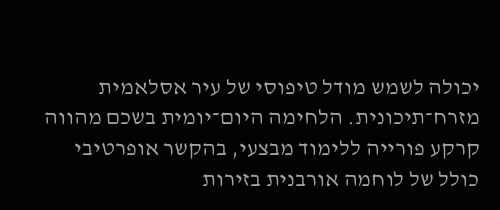יכולה לשמש מודל טיפוסי של עיר אסלאמית מזרח־תיכונית. הלחימה היום־יומית בשכם מהווה קרקע פורייה ללימוד מבצעי, בהקשר אופרטיבי כולל של לוחמה אורבנית בזירות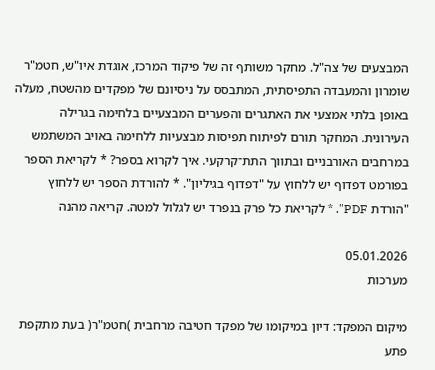המבצעים של צה"ל. מחקר משותף זה של פיקוד המרכז, אוגדת איו"ש, חטמ"ר שומרון והמעבדה התפיסתית, המתבסס על ניסיונם של מפקדים מהשטח, מעלה באופן בלתי אמצעי את האתגרים והפערים המבצעיים בלחימה בגרילה העירונית. המחקר תורם לפיתוח תפיסות מבצעיות ללחימה באויב המשתמש במרחבים האורבניים ובתווך התת־קרקעי. איך לקרוא בספר? * לקריאת הספר בפורמט דפדוף יש ללחוץ על "דפדוף בגיליון". * להורדת הספר יש ללחוץ "הורדת PDF". * לקריאת כל פרק בנפרד יש לגלול למטה. קריאה מהנה

05.01.2026
מערכות

מיקום המפקד: דיון במיקומו של מפקד חטיבה מרחבית )חטמ"ר( בעת מתקפת פתע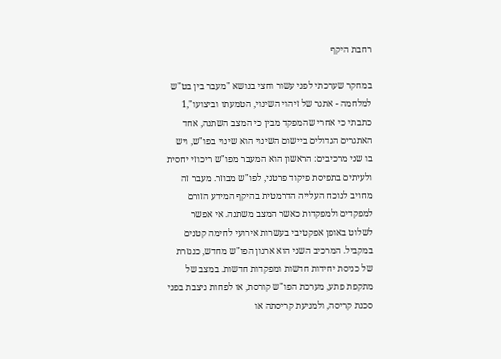רחבת היקף

במחקר שערכתי לפני עשור וחצי בנושא "מעבר בין בט"ש למלחמה - אתגר של זיהוי השינוי, הטמעתו וביצועו",1 כתבתי כי אחרי שהמפקד מבין כי המצב השתנה, אחד האתגרים הגדולים ביישום השינוי הוא שינוי בפו"ש, ויש בו שני מרכיבים: הראשון הוא המעבר מפו"ש ריכוזי יחסית ולעיתים בתפיסת פיקוד פרטני, לפו"ש מבוזר. מעבר זה מחויב לנוכח העלייה הדרמטית בהיקף המידע הזורם למפקדים ולמפקדות כאשר המצב משתנה. אי אפשר לשלוט באופן אפקטיבי בעשרות אירועי לחימה קטנים במקביל. המרכיב השני הוא ארגון הפו"ש מחדש, כנגזרת של כניסת יחידות חדשות ומפקדות חדשות. במצב של מתקפת פתע, מערכת הפו"ש קורסת, או לפחות ניצבת בפני סכנת קריסה, ולמניעת קריסתה או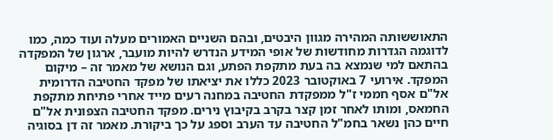התאוששותה המהירה מגוון היבטים, ובהם השניים האמורים מעלה ועוד כמה, כמו לדוגמה הגדרות מחודשות של אופי המידע הנדרש להיות מועבר, ארגון של המפקדה בהתאם למי שנמצא בה בעת מתקפת הפתע, וגם הנושא של מאמר זה – מיקום המפקד. אירועי 7 באוקטובר 2023 כללו את יציאתו של מפקד החטיבה הדרומית אל"ם אסף חממי ז"ל ממפקדת החטיבה במחנה רעים מייד אחרי פתיחת מתקפת החמאס, ומותו לאחר זמן קצר בקרב בקיבוץ נירים. מפקד החטיבה הצפונית אל"ם חיים כהן נשאר בחמ"ל החטיבה עד הערב וספג על כך ביקורת. מאמר זה דן בסוגיה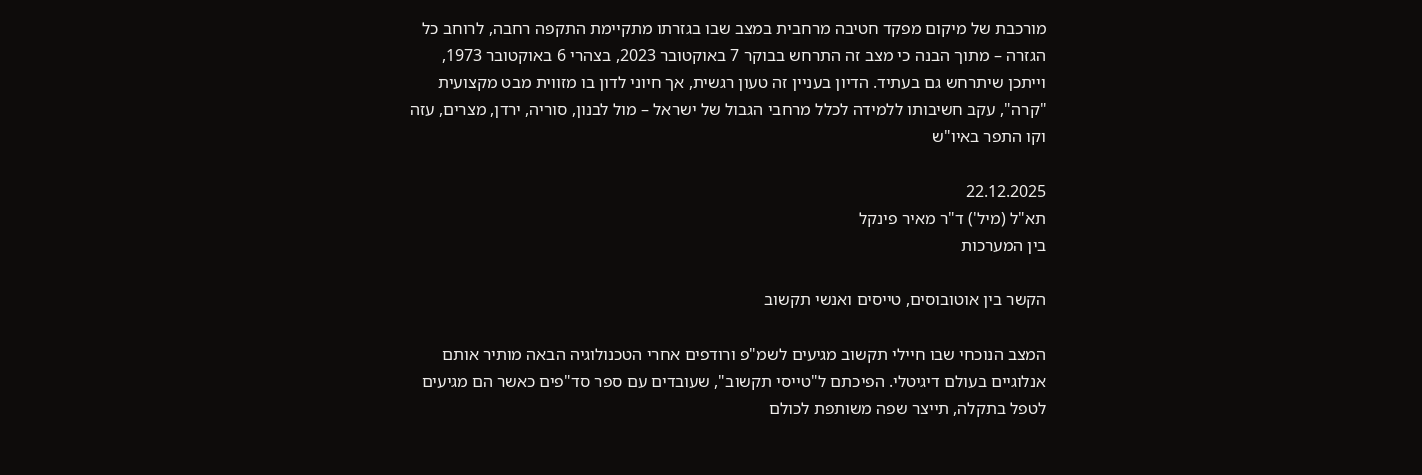מורכבת של מיקום מפקד חטיבה מרחבית במצב שבו בגזרתו מתקיימת התקפה רחבה, לרוחב כל הגזרה – מתוך הבנה כי מצב זה התרחש בבוקר 7 באוקטובר 2023, בצהרי 6 באוקטובר 1973, וייתכן שיתרחש גם בעתיד. הדיון בעניין זה טעון רגשית, אך חיוני לדון בו מזווית מבט מקצועית "קרה", עקב חשיבותו ללמידה לכלל מרחבי הגבול של ישראל – מול לבנון, סוריה, ירדן, מצרים, עזה וקו התפר באיו"ש

22.12.2025
תא"ל (מיל') ד"ר מאיר פינקל
בין המערכות

הקשר בין אוטובוסים, טייסים ואנשי תקשוב

המצב הנוכחי שבו חיילי תקשוב מגיעים לשמ"פ ורודפים אחרי הטכנולוגיה הבאה מותיר אותם אנלוגיים בעולם דיגיטלי. הפיכתם ל"טייסי תקשוב", שעובדים עם ספר סד"פים כאשר הם מגיעים לטפל בתקלה, תייצר שפה משותפת לכולם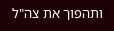ותהפוך את צה"ל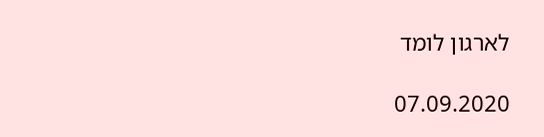לארגון לומד

07.09.2020